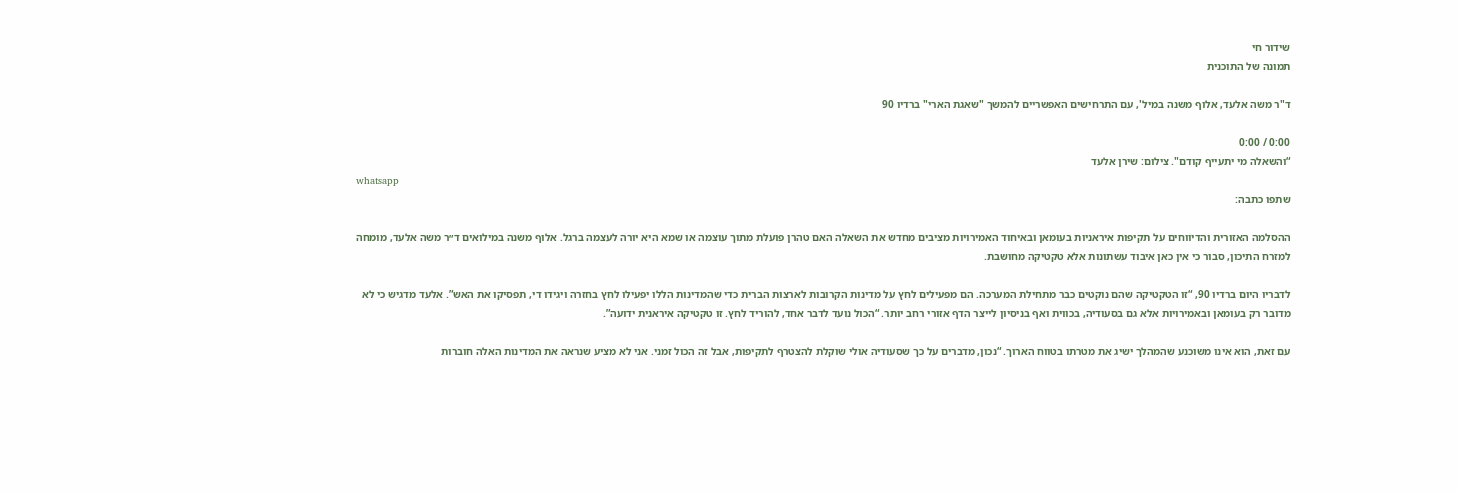שידור חי
תמונה של התוכנית

ד"ר משה אלעד, אלוף משנה במיל', עם התרחישים האפשריים להמשך "שאגת הארי" ברדיו 90

0:00 / 0:00
“והשאלה מי יתעייף קודם". צילום: שירן אלעד
whatsapp
שתפו כתבה:

ההסלמה האזורית והדיווחים על תקיפות איראניות בעומאן ובאיחוד האמירויות מציבים מחדש את השאלה האם טהרן פועלת מתוך עוצמה או שמא היא יורה לעצמה ברגל. אלוף משנה במילואים ד״ר משה אלעד, מומחה למזרח התיכון, סבור כי אין כאן איבוד עשתונות אלא טקטיקה מחושבת.

לדבריו היום ברדיו 90, “זו הטקטיקה שהם נוקטים כבר מתחילת המערכה. הם מפעילים לחץ על מדינות הקרובות לארצות הברית כדי שהמדינות הללו יפעילו לחץ בחזרה ויגידו די, תפסיקו את האש”. אלעד מדגיש כי לא מדובר רק בעומאן ובאמירויות אלא גם בסעודיה, בכווית ואף בניסיון לייצר הדף אזורי רחב יותר. “הכול נועד לדבר אחד, להוריד לחץ. זו טקטיקה איראנית ידועה”.

עם זאת, הוא אינו משוכנע שהמהלך ישיג את מטרתו בטווח הארוך. “נכון, מדברים על כך שסעודיה אולי שוקלת להצטרף לתקיפות, אבל זה הכול זמני. אני לא מציע שנראה את המדינות האלה חוברות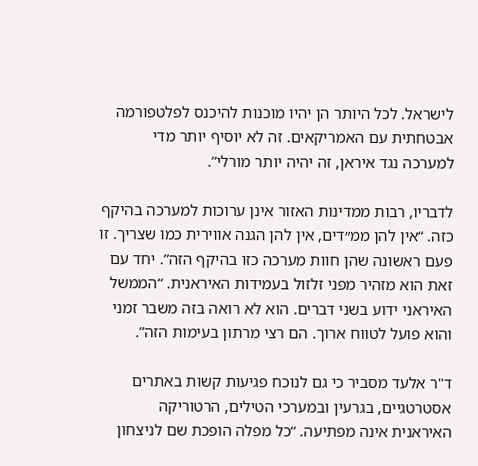לישראל. לכל היותר הן יהיו מוכנות להיכנס לפלטפורמה אבטחתית עם האמריקאים. זה לא יוסיף יותר מדי למערכה נגד איראן, זה יהיה יותר מורלי”.

לדבריו, רבות ממדינות האזור אינן ערוכות למערכה בהיקף כזה. “אין להן ממ״דים, אין להן הגנה אווירית כמו שצריך. זו פעם ראשונה שהן חוות מערכה כזו בהיקף הזה”. יחד עם זאת הוא מזהיר מפני זלזול בעמידות האיראנית. “הממשל האיראני ידוע בשני דברים. הוא לא רואה בזה משבר זמני והוא פועל לטווח ארוך. הם רצי מרתון בעימות הזה”.

ד"ר אלעד מסביר כי גם לנוכח פגיעות קשות באתרים אסטרטגיים, בגרעין ובמערכי הטילים, הרטוריקה האיראנית אינה מפתיעה. “כל מפלה הופכת שם לניצחון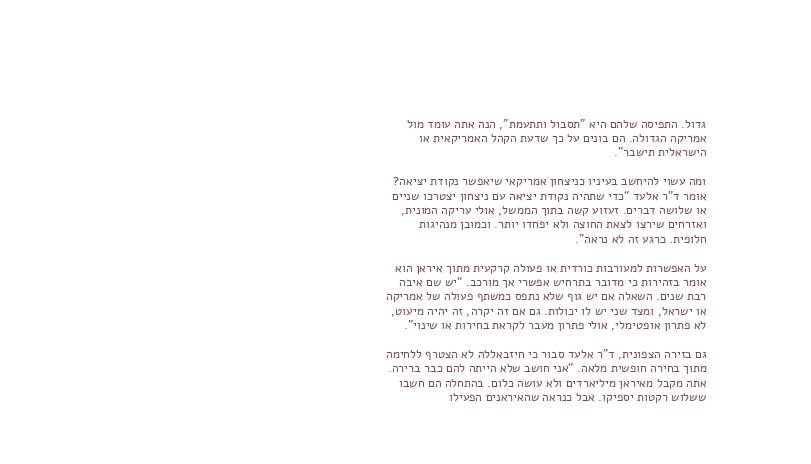גדול. התפיסה שלהם היא "תסבול ותתעמת", הנה אתה עומד מול אמריקה הגדולה. הם בונים על כך שדעת הקהל האמריקאית או הישראלית תישבר”.

ומה עשוי להיחשב בעיניו כניצחון אמריקאי שיאפשר נקודת יציאה? אומר ד"ר אלעד “כדי שתהיה נקודת יציאה עם ניצחון יצטרכו שניים או שלושה דברים. זעזוע קשה בתוך הממשל, אולי עריקה המונית, ואזרחים שירצו לצאת החוצה ולא יפחדו יותר. וכמובן מנהיגות חלופית. כרגע זה לא נראה”.

על האפשרות למעורבות כורדית או פעולה קרקעית מתוך איראן הוא אומר בזהירות כי מדובר בתרחיש אפשרי אך מורכב. “יש שם איבה רבת שנים. השאלה אם יש גוף שלא נתפס כמשתף פעולה של אמריקה או ישראל, ומצד שני יש לו יכולות. גם אם זה יקרה, זה יהיה מיעוט, לא פתרון אופטימלי, אולי פתרון מעבר לקראת בחירות או שינוי”.

גם בזירה הצפונית, ד"ר אלעד סבור כי חיזבאללה לא הצטרף ללחימה מתוך בחירה חופשית מלאה. “אני חושב שלא הייתה להם כבר ברירה. אתה מקבל מאיראן מיליארדים ולא עושה כלום. בהתחלה הם חשבו ששלוש רקטות יספיקו. אבל כנראה שהאיראנים הפעילו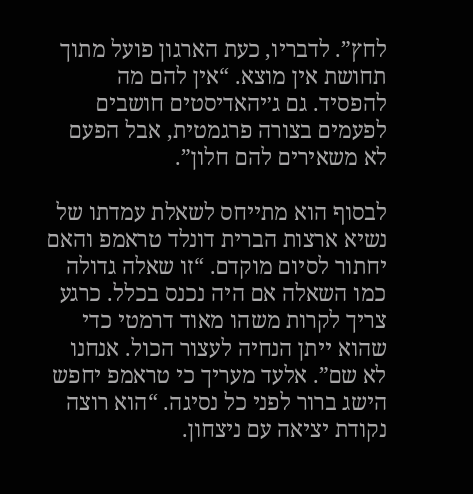לחץ”. לדבריו, כעת הארגון פועל מתוך תחושת אין מוצא. “אין להם מה להפסיד. גם ג׳יהאדיסטים חושבים לפעמים בצורה פרגמטית, אבל הפעם לא משאירים להם חלון”.

לבסוף הוא מתייחס לשאלת עמדתו של נשיא ארצות הברית דונלד טראמפ והאם יחתור לסיום מוקדם. “זו שאלה גדולה כמו השאלה אם היה נכנס בכלל. כרגע צריך לקרות משהו מאוד דרמטי כדי שהוא ייתן הנחיה לעצור הכול. אנחנו לא שם”. אלעד מעריך כי טראמפ יחפש הישג ברור לפני כל נסיגה. “הוא רוצה נקודת יציאה עם ניצחון.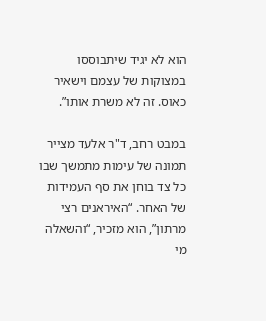הוא לא יגיד שיתבוססו במצוקות של עצמם וישאיר כאוס. זה לא משרת אותו”.

במבט רחב, ד"ר אלעד מצייר תמונה של עימות מתמשך שבו כל צד בוחן את סף העמידות של האחר. “האיראנים רצי מרתון”, הוא מזכיר, “והשאלה מי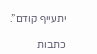יתעייף קודם”.

כתבות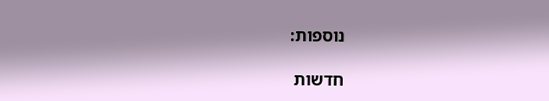נוספות:

חדשות